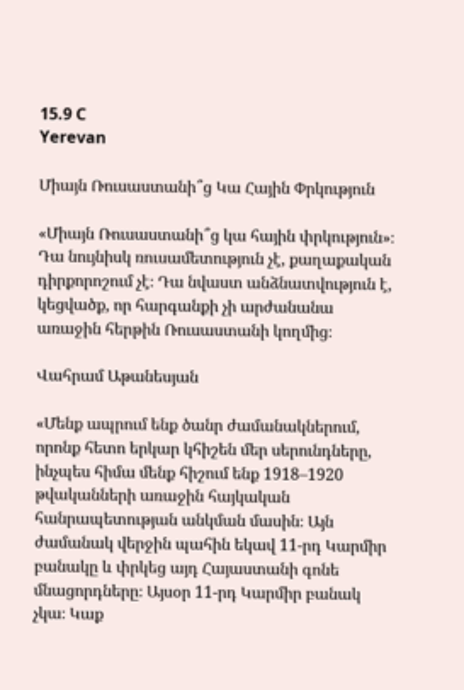15.9 C
Yerevan

Միայն Ռուսաստանի՞ց Կա Հային Փրկություն

«Միայն Ռուսաստանի՞ց կա հային փրկություն»։ Դա նույնիսկ ռուսամետություն չէ, քաղաքական դիրքորոշում չէ։ Դա նվաստ անձնատվություն է, կեցվածք, որ հարգանքի չի արժանանա առաջին հերթին Ռուսաստանի կողմից։

Վահրամ Աթանեսյան

«Մենք ապրում ենք ծանր ժամանակներում, որոնք հետո երկար կհիշեն մեր սերունդները, ինչպես հիմա մենք հիշում ենք 1918–1920 թվականների առաջին հայկական հանրապետության անկման մասին։ Այն ժամանակ վերջին պահին եկավ 11-րդ Կարմիր բանակը և փրկեց այդ Հայաստանի գոնե մնացորդները։ Այսօր 11-րդ Կարմիր բանակ չկա։ Կաք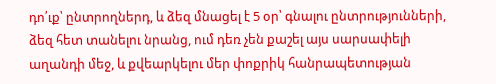դո՛ւք՝ ընտրողներդ, և ձեզ մնացել է 5 օր՝ գնալու ընտրությունների, ձեզ հետ տանելու նրանց, ում դեռ չեն քաշել այս սարսափելի աղանդի մեջ, և քվեարկելու մեր փոքրիկ հանրապետության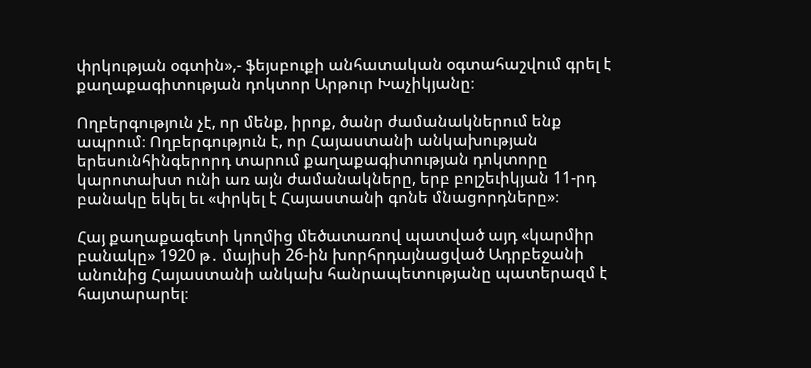փրկության օգտին»,- ֆեյսբուքի անհատական օգտահաշվում գրել է քաղաքագիտության դոկտոր Արթուր Խաչիկյանը։

Ողբերգություն չէ, որ մենք, իրոք, ծանր ժամանակներում ենք ապրում։ Ողբերգություն է, որ Հայաստանի անկախության երեսունհինգերորդ տարում քաղաքագիտության դոկտորը կարոտախտ ունի առ այն ժամանակները, երբ բոլշեւիկյան 11-րդ բանակը եկել եւ «փրկել է Հայաստանի գոնե մնացորդները»։

Հայ քաղաքագետի կողմից մեծատառով պատված այդ «կարմիր բանակը» 1920 թ․ մայիսի 26-ին խորհրդայնացված Ադրբեջանի անունից Հայաստանի անկախ հանրապետությանը պատերազմ է հայտարարել։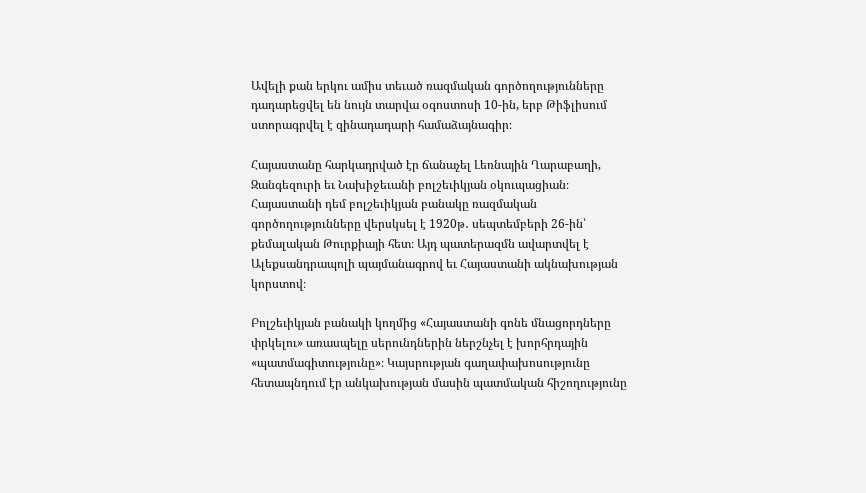Ավելի քան երկու ամիս տեւած ռազմական գործողությունները դադարեցվել են նույն տարվա օգոստոսի 10-ին, երբ Թիֆլիսում ստորագրվել է զինադադարի համաձայնագիր։

Հայաստանը հարկադրված էր ճանաչել Լեռնային Ղարաբաղի, Զանգեզուրի եւ Նախիջեւանի բոլշեւիկյան օկուպացիան։ Հայաստանի դեմ բոլշեւիկյան բանակը ռազմական գործողությունները վերսկսել է 1920թ․ սեպտեմբերի 26-ին՝ քեմալական Թուրքիայի հետ։ Այդ պատերազմն ավարտվել է Ալեքսանդրապոլի պայմանագրով եւ Հայաստանի ակնախության կորստով։

Բոլշեւիկյան բանակի կողմից «Հայաստանի գոնե մնացորդները փրկելու» առասպելը սերունդներին ներշնչել է խորհրդային «պատմագիտությունը»։ Կայսրության գաղափախոսությունը հետապնդում էր անկախության մասին պատմական հիշողությունը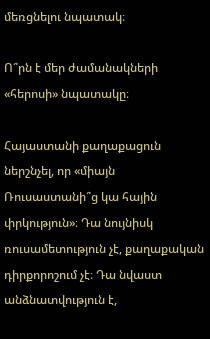մեռցնելու նպատակ։

Ո՞րն է մեր ժամանակների «հերոսի» նպատակը։

Հայաստանի քաղաքացուն ներշնչել, որ «միայն Ռուսաստանի՞ց կա հային փրկություն»։ Դա նույնիսկ ռուսամետություն չէ, քաղաքական դիրքորոշում չէ։ Դա նվաստ անձնատվություն է,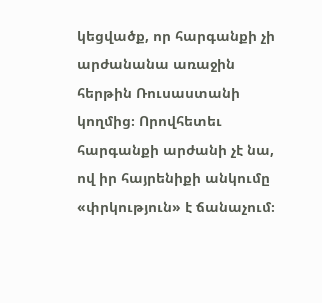կեցվածք, որ հարգանքի չի արժանանա առաջին հերթին Ռուսաստանի կողմից։ Որովհետեւ հարգանքի արժանի չէ նա, ով իր հայրենիքի անկումը «փրկություն» է ճանաչում։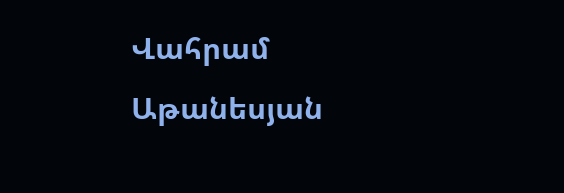Վահրամ Աթանեսյան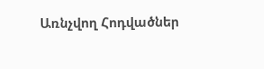Առնչվող Հոդվածներ